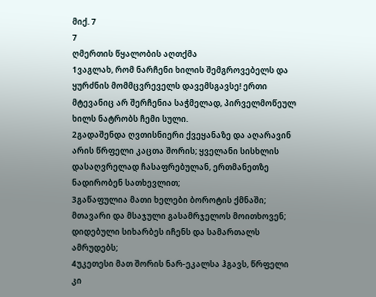მიქ. 7
7
ღმერთის წყალობის აღთქმა
1ვაგლახ, რომ ნარჩენი ხილის შემგროვებელს და ყურძნის მომმცვრეველს დავემსგავსე! ერთი მტევანიც არ შერჩენია საჭმელად, პირველმოწეულ ხილს ნატრობს ჩემი სული.
2გადაშენდა ღვთისნიერი ქვეყანაზე და აღარავინ არის წრფელი კაცთა შორის; ყველანი სისხლის დასაღვრელად ჩასაფრებულან, ერთმანეთზე ნადირობენ სათხევლით;
3გაწაფულია მათი ხელები ბოროტის ქმნაში; მთავარი და მსაჯული გასამრჯელოს მოითხოვენ; დიდებული სიხარბეს იჩენს და სამართალს ამრუდებს;
4უკეთესი მათ შორის ნარ-ეკალსა ჰგავს, წრფელი კი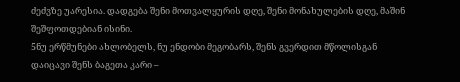ძეძვზე უარესია. დადგება შენი მოთვალყურის დღე, შენი მონახულების დღე, მაშინ შეშფოთდებიან ისინი.
5ნუ ერწმუნები ახლობელს, ნუ ენდობი მეგობარს, შენს გვერდით მწოლისგან დაიცავი შენს ბაგეთა კარი –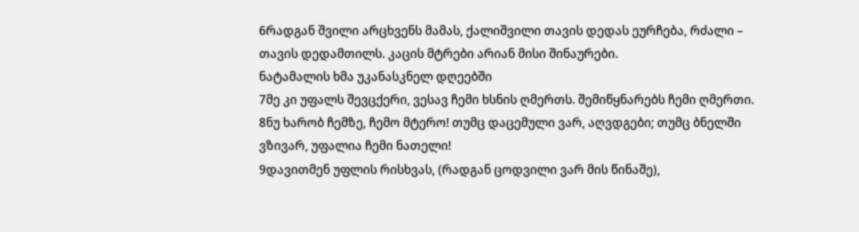6რადგან შვილი არცხვენს მამას, ქალიშვილი თავის დედას ეურჩება, რძალი – თავის დედამთილს. კაცის მტრები არიან მისი შინაურები.
ნატამალის ხმა უკანასკნელ დღეებში
7მე კი უფალს შევცქერი, ვესავ ჩემი ხსნის ღმერთს. შემიწყნარებს ჩემი ღმერთი.
8ნუ ხარობ ჩემზე, ჩემო მტერო! თუმც დაცემული ვარ, აღვდგები; თუმც ბნელში ვზივარ, უფალია ჩემი ნათელი!
9დავითმენ უფლის რისხვას, (რადგან ცოდვილი ვარ მის წინაშე),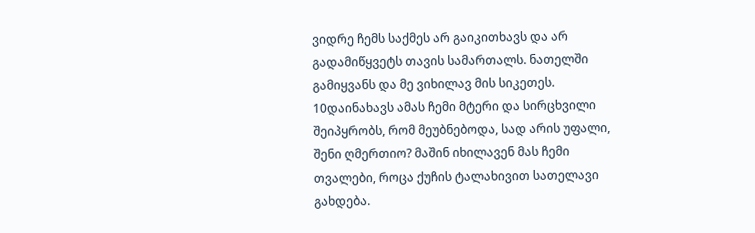ვიდრე ჩემს საქმეს არ გაიკითხავს და არ გადამიწყვეტს თავის სამართალს. ნათელში გამიყვანს და მე ვიხილავ მის სიკეთეს.
10დაინახავს ამას ჩემი მტერი და სირცხვილი შეიპყრობს, რომ მეუბნებოდა, სად არის უფალი, შენი ღმერთიო? მაშინ იხილავენ მას ჩემი თვალები, როცა ქუჩის ტალახივით სათელავი გახდება.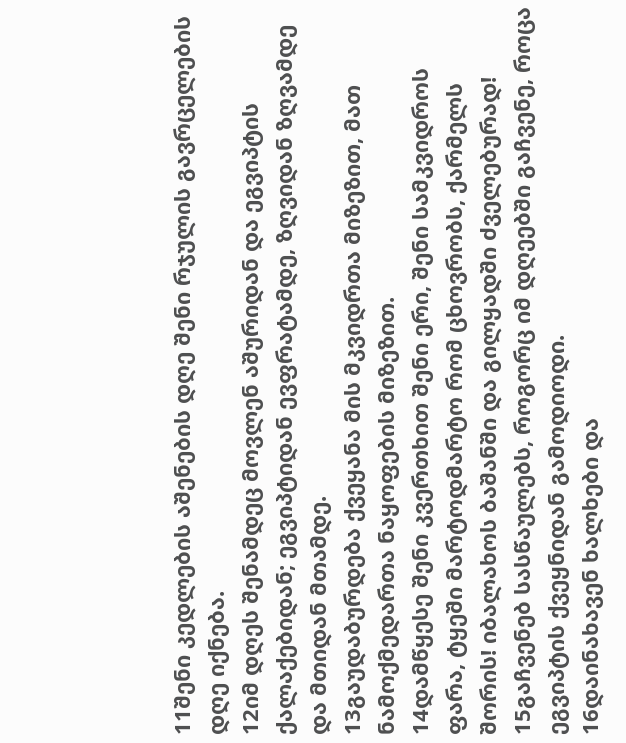11შენი კედლების აშენების დღე შენი რჯულის გავრცელების დღე იქნება.
12იმ დღეს შენამდეც მოვლენ აშურიდან და ეგვიპტის ქალაქებიდან; ეგვიპტიდან ევფრატამდე, ზღვიდან ზღვამდე და მთიდან მთამდე.
13გაუდაბურდება ქვეყანა მის მკვიდრთა მიზეზით, მათ ნამოქმედართა ნაყოფების მიზეზით.
14დამწყესე შენი კვერთხით შენი ერი, შენი სამკვიდროს ფარა, ტყეში მარტოდმარტო რომ ცხოვრობს, ქარმელს შორის! იბალახოს ბაშანში და გილყადში ძველებურად!
15გაჩვენებ სასწაულებს, როგორც იმ დღეებში გაჩვენე, როცა ეგვიპტის ქვეყნიდან გამოდიოდი.
16დაინახავენ ხალხები და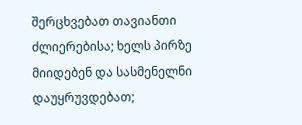შერცხვებათ თავიანთი ძლიერებისა; ხელს პირზე მიიდებენ და სასმენელნი დაუყრუვდებათ;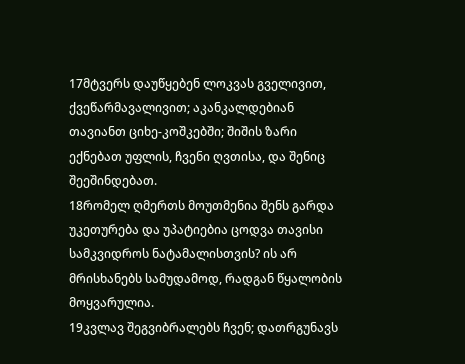17მტვერს დაუწყებენ ლოკვას გველივით, ქვეწარმავალივით; აკანკალდებიან თავიანთ ციხე-კოშკებში; შიშის ზარი ექნებათ უფლის, ჩვენი ღვთისა, და შენიც შეეშინდებათ.
18რომელ ღმერთს მოუთმენია შენს გარდა უკეთურება და უპატიებია ცოდვა თავისი სამკვიდროს ნატამალისთვის? ის არ მრისხანებს სამუდამოდ, რადგან წყალობის მოყვარულია.
19კვლავ შეგვიბრალებს ჩვენ; დათრგუნავს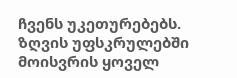ჩვენს უკეთურებებს. ზღვის უფსკრულებში მოისვრის ყოველ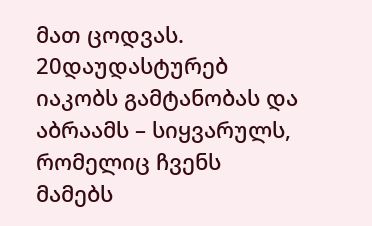მათ ცოდვას.
20დაუდასტურებ იაკობს გამტანობას და აბრაამს – სიყვარულს, რომელიც ჩვენს მამებს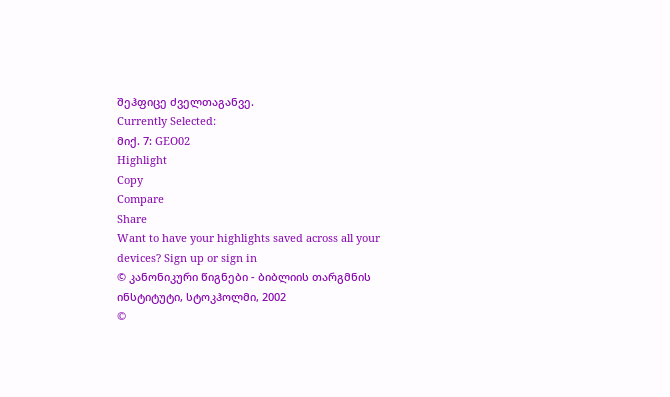შეჰფიცე ძველთაგანვე.
Currently Selected:
მიქ. 7: GEO02
Highlight
Copy
Compare
Share
Want to have your highlights saved across all your devices? Sign up or sign in
© კანონიკური წიგნები - ბიბლიის თარგმნის ინსტიტუტი, სტოკჰოლმი, 2002
©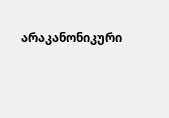არაკანონიკური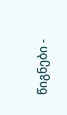წიგნები -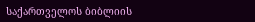საქართველოს ბიბლიის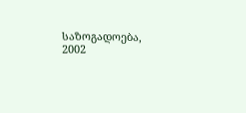საზოგადოება, 2002